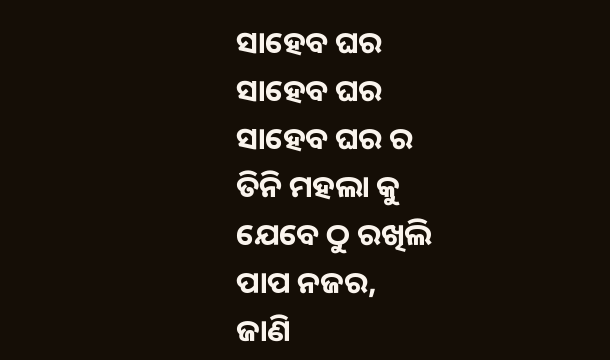ସାହେବ ଘର
ସାହେବ ଘର
ସାହେବ ଘର ର
ତିନି ମହଲା କୁ
ଯେବେ ଠୁ ରଖିଲି
ପାପ ନଜର,
ଜାଣି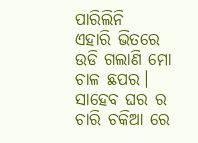ପାରିଲିନି
ଏହାରି ଭିତରେ
ଉଡି ଗଲାଣି ମୋ
ଚାଳ ଛପର।
ସାହେବ ଘର ର
ଚାରି ଚକିଆ ରେ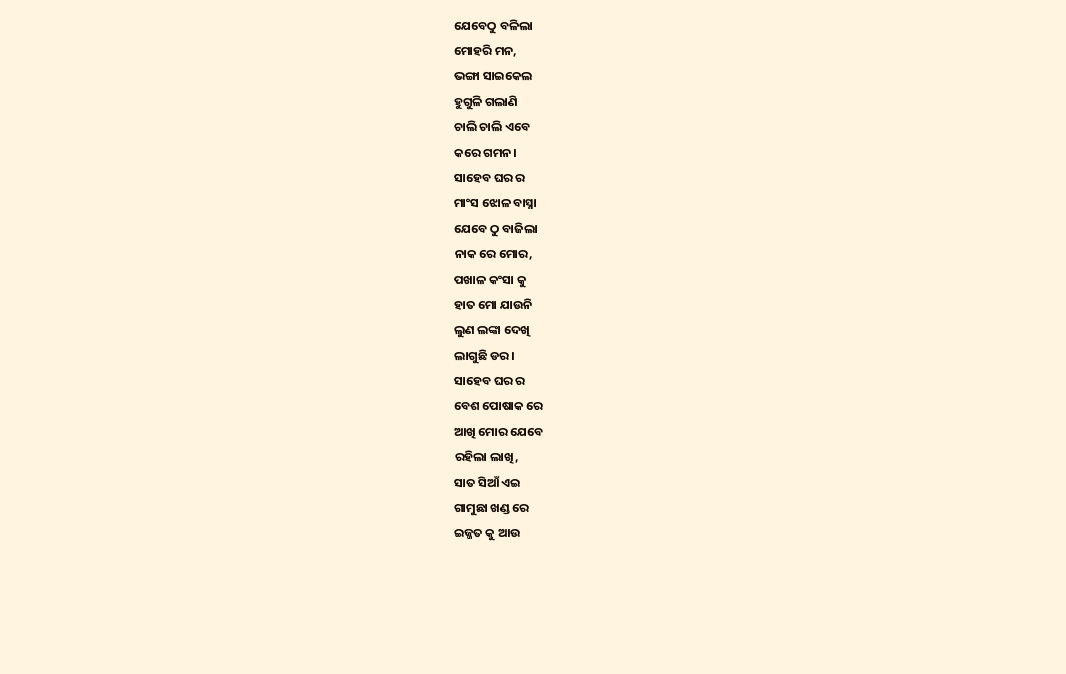ଯେବେଠୁ ବଳିଲା
ମୋହରି ମନ,
ଭଙ୍ଗା ସାଇକେଲ
ହୁଗୁଳି ଗଲାଣି
ଚାଲି ଚାଲି ଏବେ
କରେ ଗମନ।
ସାହେବ ଘର ର
ମାଂସ ଝୋଳ ବାସ୍ନା
ଯେବେ ଠୁ ବାଜିଲା
ନାକ ରେ ମୋର,
ପଖାଳ କଂସା କୁ
ହାତ ମୋ ଯାଉନି
ଲୁଣ ଲଙ୍କା ଦେଖି
ଲାଗୁଛି ଡର।
ସାହେବ ଘର ର
ବେଶ ପୋଷାକ ରେ
ଆଖି ମୋର ଯେବେ
ରହିଲା ଲାଖି,
ସାତ ସିଆଁ ଏଇ
ଗାମୁଛା ଖଣ୍ଡ ରେ
ଇଜ୍ଜତ କୁ ଆଉ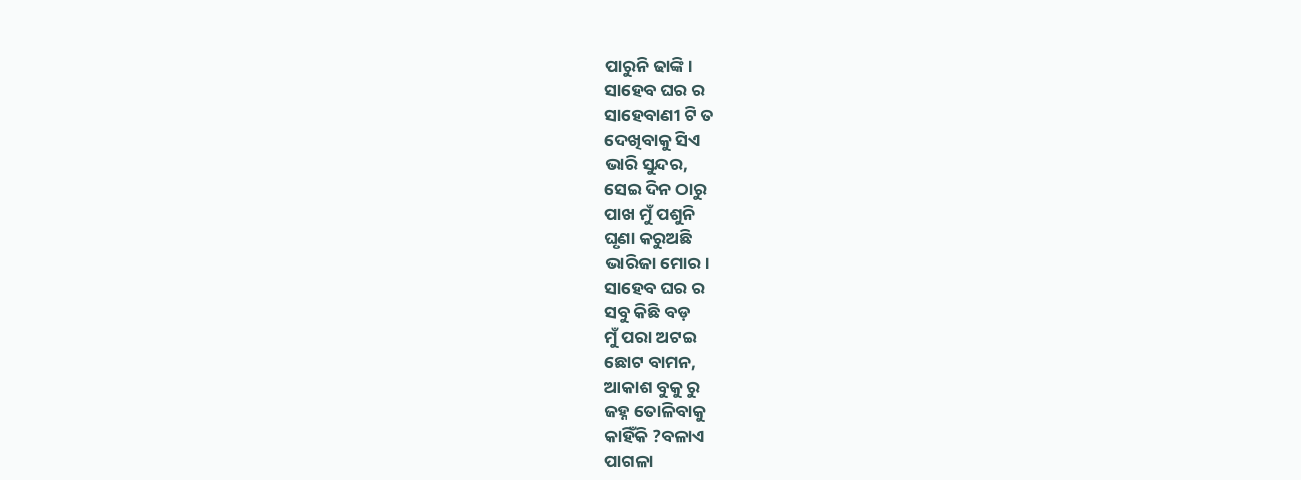ପାରୁନି ଢାଙ୍କି।
ସାହେବ ଘର ର
ସାହେବାଣୀ ଟି ତ
ଦେଖିବାକୁ ସିଏ
ଭାରି ସୁନ୍ଦର,
ସେଇ ଦିନ ଠାରୁ
ପାଖ ମୁଁ ପଶୁନି
ଘୃଣା କରୁଅଛି
ଭାରିଜା ମୋର।
ସାହେବ ଘର ର
ସବୁ କିଛି ବଡ଼
ମୁଁ ପରା ଅଟଇ
ଛୋଟ ବାମନ,
ଆକାଶ ବୁକୁ ରୁ
ଜହ୍ନ ତୋଳିବାକୁ
କାହିଁକି ?ବଳାଏ
ପାଗଳା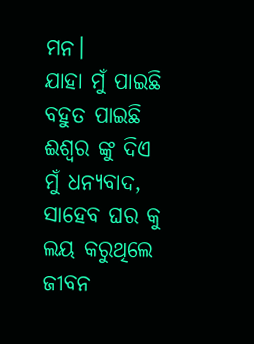ମନ।
ଯାହା ମୁଁ ପାଇଛି
ବହୁତ ପାଇଛି
ଈଶ୍ୱର ଙ୍କୁ ଦିଏ
ମୁଁ ଧନ୍ୟବାଦ,
ସାହେବ ଘର କୁ
ଲୟ କରୁଥିଲେ
ଜୀବନ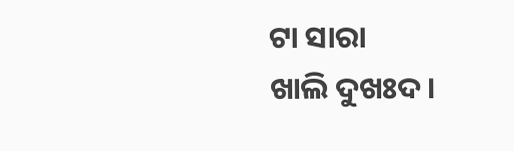ଟା ସାରା
ଖାଲି ଦୁଖଃଦ।